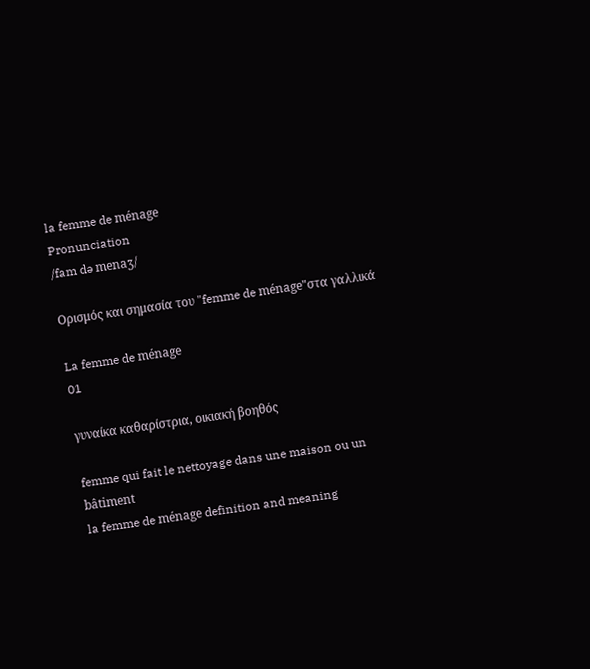la femme de ménage
Pronunciation
/fam də menaʒ/

Ορισμός και σημασία του "femme de ménage"στα γαλλικά

La femme de ménage
01

γυναίκα καθαρίστρια, οικιακή βοηθός

femme qui fait le nettoyage dans une maison ou un bâtiment
la femme de ménage definition and meaning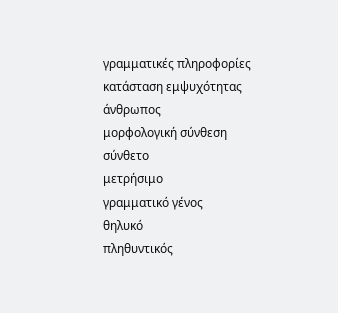γραμματικές πληροφορίες
κατάσταση εμψυχότητας
άνθρωπος
μορφολογική σύνθεση
σύνθετο
μετρήσιμο
γραμματικό γένος
θηλυκό
πληθυντικός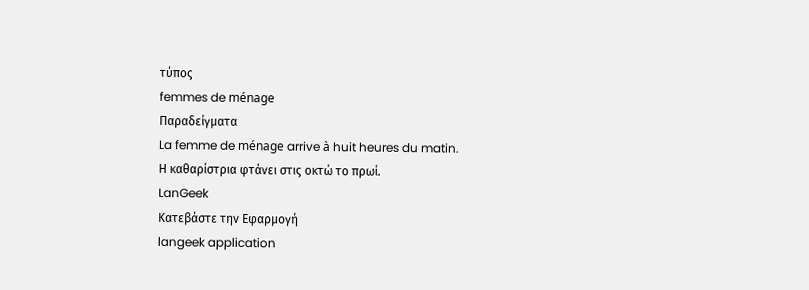τύπος
femmes de ménage
Παραδείγματα
La femme de ménage arrive à huit heures du matin.
Η καθαρίστρια φτάνει στις οκτώ το πρωί.
LanGeek
Κατεβάστε την Εφαρμογή
langeek application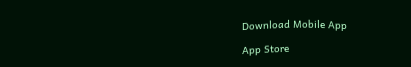Download Mobile App

App Store